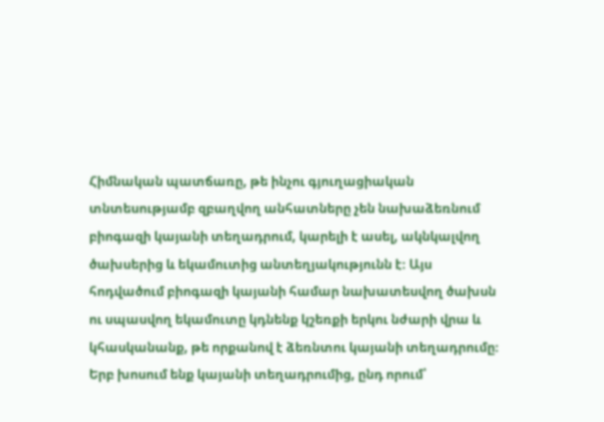Հիմնական պատճառը, թե ինչու գյուղացիական տնտեսությամբ զբաղվող անհատները չեն նախաձեռնում բիոգազի կայանի տեղադրում, կարելի է ասել, ակնկալվող ծախսերից և եկամուտից անտեղյակությունն է։ Այս հոդվածում բիոգազի կայանի համար նախատեսվող ծախսն ու սպասվող եկամուտը կդնենք կշեռքի երկու նժարի վրա և կհասկանանք, թե որքանով է ձեռնտու կայանի տեղադրումը։
Երբ խոսում ենք կայանի տեղադրումից, ընդ որում՝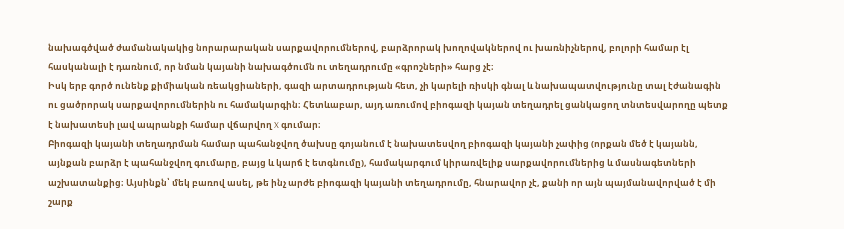նախագծված ժամանակակից նորարարական սարքավորումներով, բարձրորակ խողովակներով ու խառնիչներով, բոլորի համար էլ հասկանալի է դառնում, որ նման կայանի նախագծումն ու տեղադրումը «գրոշների» հարց չէ։
Իսկ երբ գործ ունենք քիմիական ռեակցիաների, գազի արտադրության հետ, չի կարելի ռիսկի գնալ և նախապատվությունը տալ էժանագին ու ցածրորակ սարքավորումներին ու համակարգին։ Հետևաբար, այդ առումով բիոգազի կայան տեղադրել ցանկացող տնտեսվարողը պետք է նախատեսի լավ ապրանքի համար վճարվող X գումար։
Բիոգազի կայանի տեղադրման համար պահանջվող ծախսը գոյանում է նախատեսվող բիոգազի կայանի չափից (որքան մեծ է կայանն, այնքան բարձր է պահանջվող գումարը, բայց և կարճ է ետգնումը), համակարգում կիրառվելիք սարքավորումներից և մասնագետների աշխատանքից։ Այսինքն՝ մեկ բառով ասել, թե ինչ արժե բիոգազի կայանի տեղադրումը, հնարավոր չէ, քանի որ այն պայմանավորված է մի շարք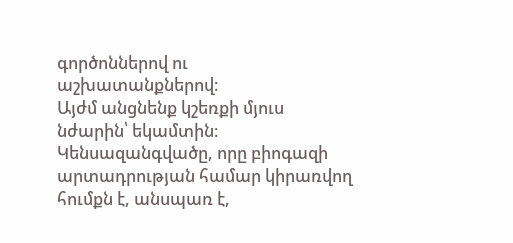գործոններով ու աշխատանքներով։
Այժմ անցնենք կշեռքի մյուս նժարին՝ եկամտին։ Կենսազանգվածը, որը բիոգազի արտադրության համար կիրառվող հումքն է, անսպառ է,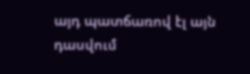այդ պատճառով էլ այն դասվում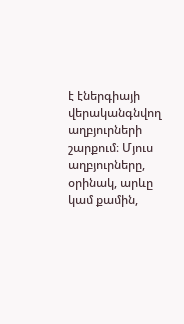է էներգիայի վերականգնվող աղբյուրների շարքում։ Մյուս աղբյուրները, օրինակ, արևը կամ քամին,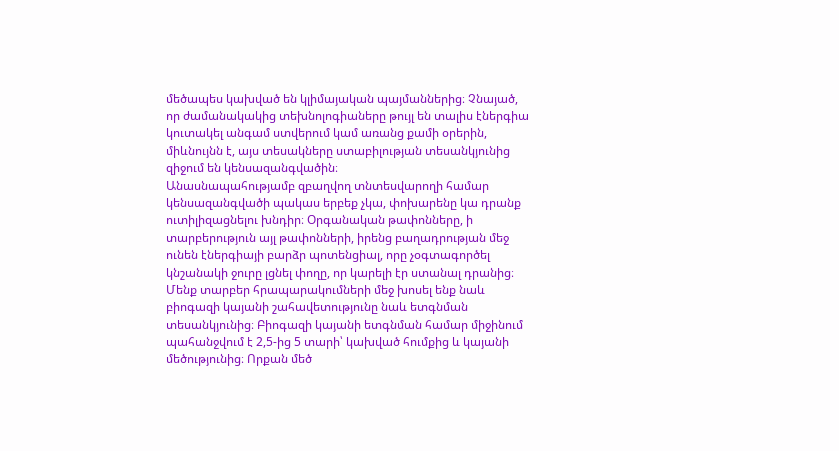մեծապես կախված են կլիմայական պայմաններից։ Չնայած, որ ժամանակակից տեխնոլոգիաները թույլ են տալիս էներգիա կուտակել անգամ ստվերում կամ առանց քամի օրերին, միևնույնն է, այս տեսակները ստաբիլության տեսանկյունից զիջում են կենսազանգվածին։
Անասնապահությամբ զբաղվող տնտեսվարողի համար կենսազանգվածի պակաս երբեք չկա, փոխարենը կա դրանք ուտիլիզացնելու խնդիր։ Օրգանական թափոնները, ի տարբերություն այլ թափոնների, իրենց բաղադրության մեջ ունեն էներգիայի բարձր պոտենցիալ, որը չօգտագործել կնշանակի ջուրը լցնել փողը, որ կարելի էր ստանալ դրանից։
Մենք տարբեր հրապարակումների մեջ խոսել ենք նաև բիոգազի կայանի շահավետությունը նաև ետգնման տեսանկյունից։ Բիոգազի կայանի ետգնման համար միջինում պահանջվում է 2,5-ից 5 տարի՝ կախված հումքից և կայանի մեծությունից։ Որքան մեծ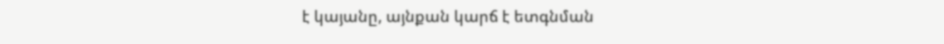է կայանը, այնքան կարճ է ետգնման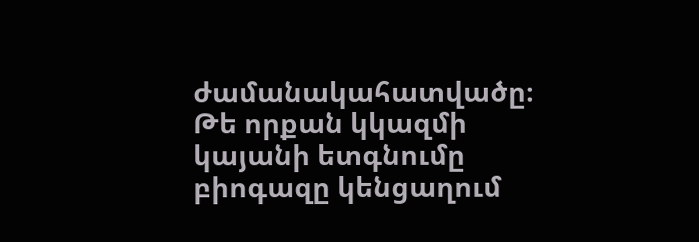ժամանակահատվածը։
Թե որքան կկազմի կայանի ետգնումը բիոգազը կենցաղում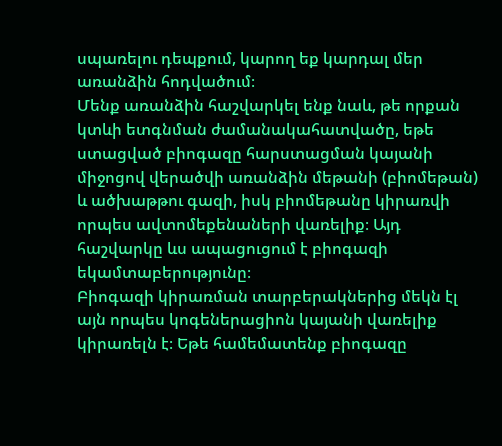սպառելու դեպքում, կարող եք կարդալ մեր առանձին հոդվածում։
Մենք առանձին հաշվարկել ենք նաև, թե որքան կտևի ետգնման ժամանակահատվածը, եթե ստացված բիոգազը հարստացման կայանի միջոցով վերածվի առանձին մեթանի (բիոմեթան) և ածխաթթու գազի, իսկ բիոմեթանը կիրառվի որպես ավտոմեքենաների վառելիք։ Այդ հաշվարկը ևս ապացուցում է բիոգազի եկամտաբերությունը։
Բիոգազի կիրառման տարբերակներից մեկն էլ այն որպես կոգեներացիոն կայանի վառելիք կիրառելն է։ Եթե համեմատենք բիոգազը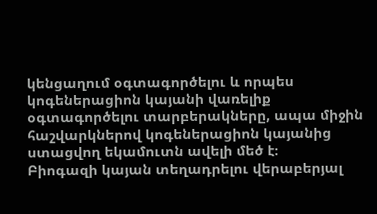կենցաղում օգտագործելու և որպես կոգեներացիոն կայանի վառելիք օգտագործելու տարբերակները, ապա միջին հաշվարկներով կոգեներացիոն կայանից ստացվող եկամուտն ավելի մեծ է։
Բիոգազի կայան տեղադրելու վերաբերյալ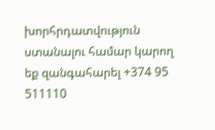խորհրդատվություն ստանալու համար կարող եք զանգահարել +374 95 511110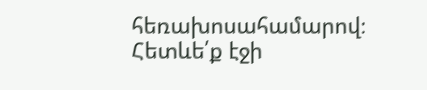հեռախոսահամարով։
Հետևե՛ք էջի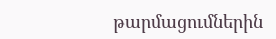թարմացումներին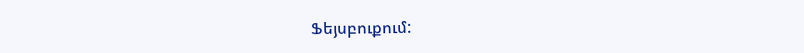Ֆեյսբուքում: